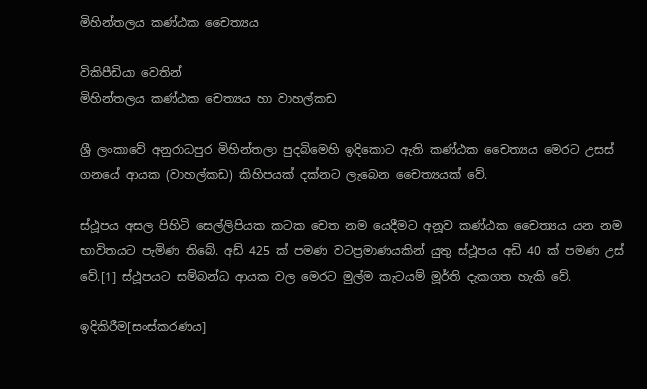මිහින්තලය කණ්ඨක චෛත්‍යය

විකිපීඩියා වෙතින්
මිහින්තලය කණ්ඨක චෙත්‍යය හා වාහල්කඩ

ශ්‍රී ලංකාවේ අනුරාධපුර මිහින්තලා පුදබිමෙහි ඉදිකොට ඇති කණ්ඨක චෛත්‍යය මෙරට උසස් ගනයේ ආයක (වාහල්කඩ) කිහිපයක් දක්නට ලැබෙන චෛත්‍යයක් වේ.

ස්ථූපය අසල පිහිටි සෙල්ලිපියක කටක චෙත නම යෙදීමට අනූව කණ්ඨක චෛත්‍යය යන නම භාවිතයට පැමිණ තිබේ. අඩ් 425 ක් පමණ වටප්‍රමාණයකින් යුතු ස්ථූපය අඩි 40 ක් පමණ උස් වේ.[1] ස්ථූපයට සම්බන්ධ ආයක වල මෙරට මුල්ම කැටයම් මූර්ති දැකගත හැකි වේ.

ඉදිකිරීම[සංස්කරණය]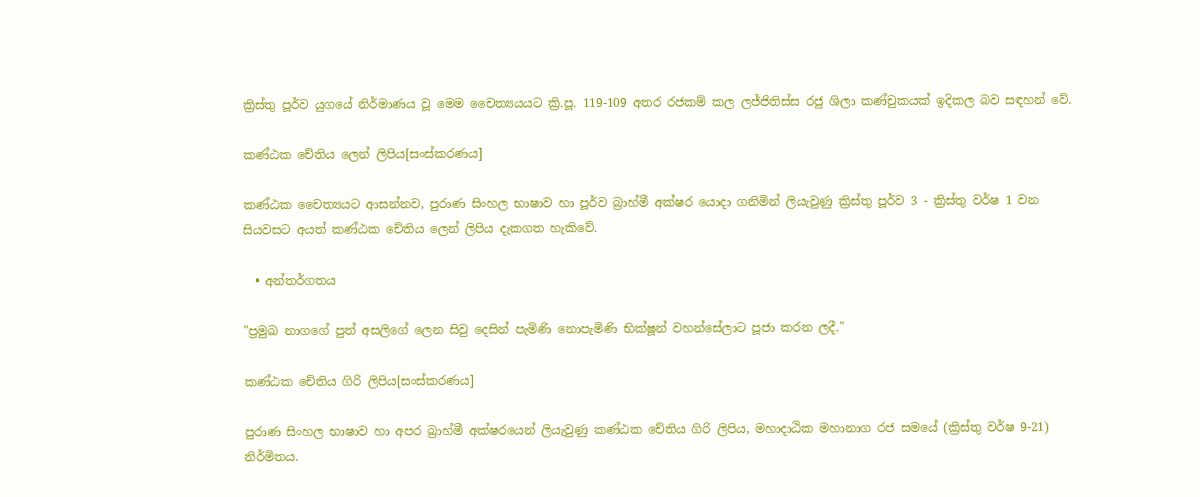ක්‍රිස්තු පූර්ව යුගයේ නිර්මාණය වූ මෙම චෛත්‍යයයට ක්‍රි.පූ. 119-109 අතර රජකම් කල ලජ්ජිතිස්ස රජු ශිලා කණ්චුකයක් ඉදිකල බව සඳහන් වේ.

කණ්ඨක චේතිය ලෙන් ලිපිය[සංස්කරණය]

කණ්ඨක චෛත්‍යයට ආසන්නව, පුරාණ සිංහල භාෂාව හා පූර්ව බ්‍රාහ්මී අක්ෂර යොදා ගනිමින් ලියැවුණු ක්‍රිස්තු පූර්ව 3 - ක්‍රිස්තු වර්ෂ 1 වන සියවසට අයත් කණ්ඨක චේතිය ලෙන් ලිපිය දැකගත හැකිවේ.

  • අන්තර්ගතය

"ප්‍රමුඛ නාගගේ පුත් අසලිගේ ලෙන සිවු දෙසින් පැමිණි නොපැමිණි භික්ෂූන් වහන්සේලාට පූජා කරන ලදී."

කණ්ඨක චේතිය ගිරි ලිපිය[සංස්කරණය]

පුරාණ සිංහල භාෂාව හා අපර බ්‍රාහ්මී අක්ෂරයෙන් ලියැවුණු කණ්ඨක චේතිය ගිරි ලිපිය, මහාදාඨික මහානාග රජ සමයේ (ක්‍රිස්තු වර්ෂ 9-21) නිර්මිතය.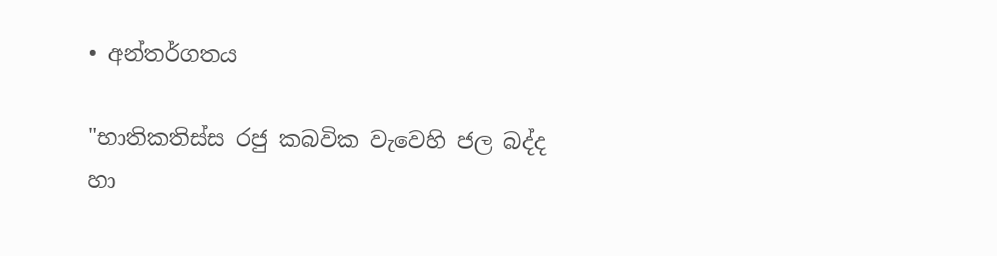• අන්තර්ගතය

"භාතිකතිස්ස රජු කබවික වැවෙහි ජල බද්ද හා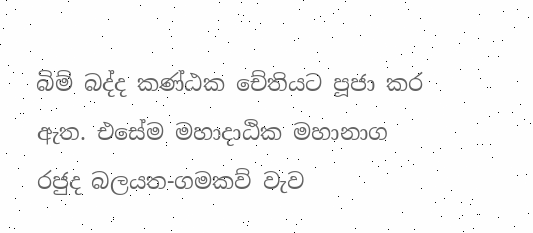බිම් බද්ද කණ්ඨක චේතියට පූජා කර ඇත. එසේම මහාදාඨික මහානාග රජුද බලයත-ගමකව් වැව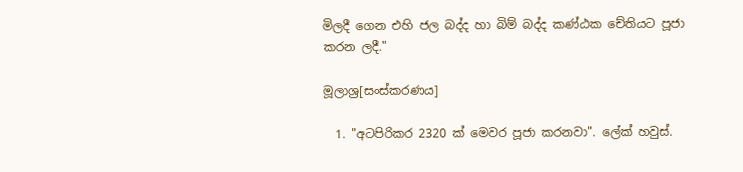මිලදී ගෙන එහි ජල බද්ද හා බිම් බද්ද කණ්ඨක චේතියට පූජා කරන ලදී."

මූලාශ්‍ර[සංස්කරණය]

  1. "අටපිරිකර 2320 ක් මෙවර පූජා කරනවා". ලේක් හවුස්.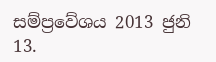සම්ප්‍රවේශය 2013 ජුනි 13.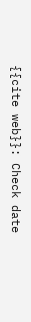{{cite web}}: Check date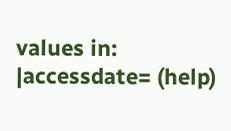values in: |accessdate= (help)